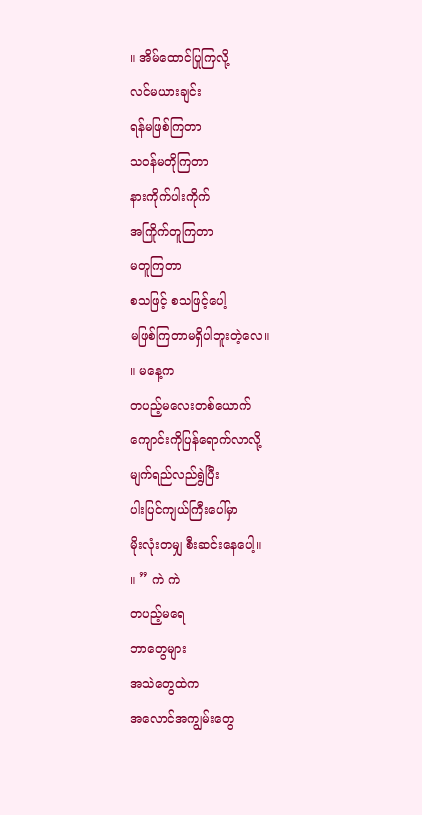။ အိမ်ထောင်ပြုကြလို့
လင်မယားချင်း
ရန်မဖြစ်ကြတာ
သဝန်မတိုကြတာ
နားကိုက်ပါးကိုက်
အကြိုက်တူကြတာ
မတူကြတာ
စသဖြင့် စသဖြင့်ပေါ့
မဖြစ်ကြတာမရှိပါဘူးတဲ့လေ။
။ မနေ့က
တပည့်မလေးတစ်ယောက်
ကျောင်းကိုပြန်ရောက်လာလို့
မျက်ရည်လည်ရွဲပြီး
ပါးပြင်ကျယ်ကြီးပေါ်မှာ
မိုးလုံးတမျှ စီးဆင်းနေပေါ့။
။ ” ကဲ ကဲ
တပည့်မရေ
ဘာတွေများ
အသဲတွေထဲက
အလောင်အကျွမ်းတွေ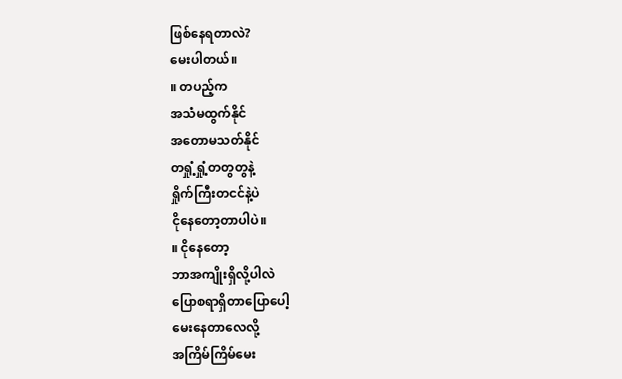ဖြစ်နေရတာလဲ?
မေးပါတယ်။
။ တပည့်က
အသံမထွက်နိုင်
အတောမသတ်နိုင်
တရှုံ့ရှုံ့တတွတွနဲ့
ရှိုက်ကြီးတငင်နဲ့ပဲ
ငိုနေတော့တာပါပဲ။
။ ငိုနေတော့
ဘာအကျိုးရှိလို့ပါလဲ
ပြောစရာရှိတာပြောပေါ့
မေးနေတာလေလို့
အကြိမ်ကြိမ်မေး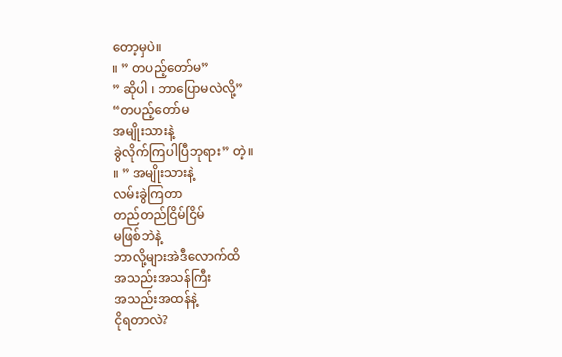တော့မှပဲ။
။ ” တပည့်တော်မ”
” ဆိုပါ ၊ ဘာပြောမလဲလို့”
“တပည့်တော်မ
အမျိုးသားနဲ့
ခွဲလိုက်ကြပါပြီဘုရား” တဲ့။
။ ” အမျိုးသားနဲ့
လမ်းခွဲကြတာ
တည်တည်ငြိမ်ငြိမ်
မဖြစ်ဘဲနဲ့
ဘာလို့များအဲဒီလောက်ထိ
အသည်းအသန်ကြီး
အသည်းအထန်နဲ့
ငိုရတာလဲ?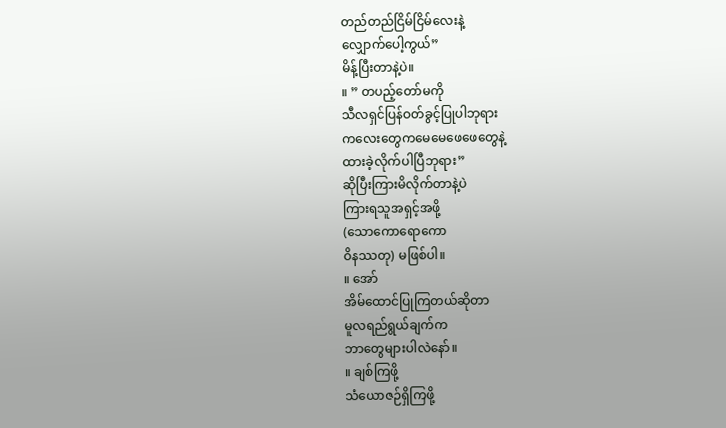တည်တည်ငြိမ်ငြိမ်လေးနဲ့
လျှောက်ပေါ့ကွယ်”
မိန့်ပြီးတာနဲ့ပဲ။
။ ” တပည့်တော်မကို
သီလရှင်ပြန်ဝတ်ခွင့်ပြုပါဘုရား
ကလေးတွေကမေမေဖေဖေတွေနဲ့
ထားခဲ့လိုက်ပါပြီဘုရား”
ဆိုပြီးကြားမိလိုက်တာနဲ့ပဲ
ကြားရသူအရှင့်အဖို့
(သောကောရောကော
ဝိနဿတု) မဖြစ်ပါ။
။ အော်
အိမ်ထောင်ပြုကြတယ်ဆိုတာ
မူလရည်ရွယ်ချက်က
ဘာတွေများပါလဲနော်။
။ ချစ်ကြဖို့
သံယောဇဉ်ရှိကြဖို့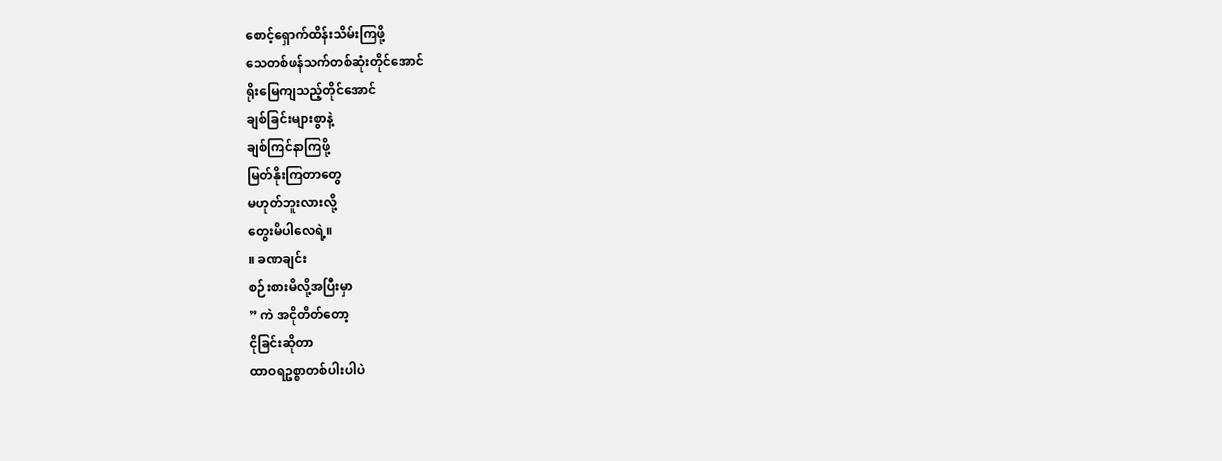စောင့်ရှောက်ထိန်းသိမ်းကြဖို့
သေတစ်ဖန်သက်တစ်ဆုံးတိုင်အောင်
ရိုးမြေကျသည့်တိုင်အောင်
ချစ်ခြင်းများစွာနဲ့
ချစ်ကြင်နာကြဖို့
မြတ်နိုးကြတာတွေ
မဟုတ်ဘူးလားလို့
တွေးမိပါလေရဲ့။
။ ခဏချင်း
စဉ်းစားမိလို့အပြီးမှာ
” ကဲ အငိုတိတ်တော့
ငိုခြင်းဆိုတာ
ထာဝရဥစ္စာတစ်ပါးပါပဲ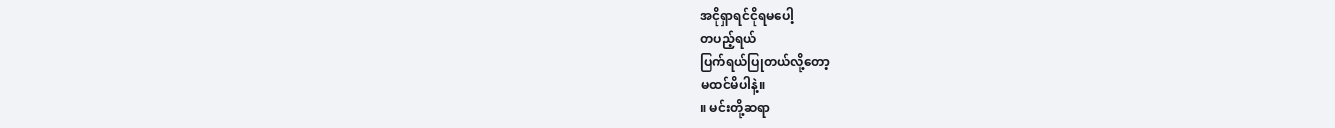အငိုရှာရင်ငိုရမပေါ့
တပည့်ရယ်
ပြက်ရယ်ပြုတယ်လို့တော့
မထင်မိပါနဲ့။
။ မင်းတို့ဆရာ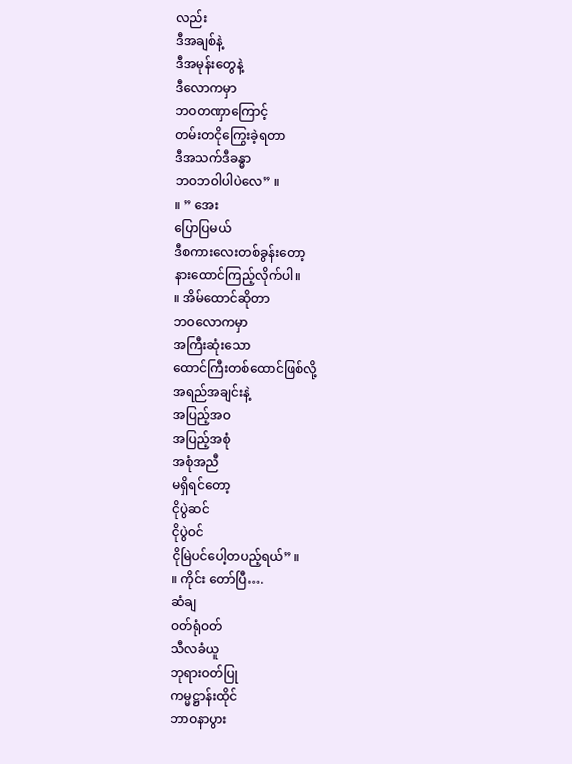လည်း
ဒီအချစ်နဲ့
ဒီအမုန်းတွေနဲ့
ဒီလောကမှာ
ဘဝတဏှာကြောင့်
တမ်းတငိုကြွေးခဲ့ရတာ
ဒီအသက်ဒီခန္ဓာ
ဘဝဘဝါပါပဲလေ” ။
။ ” အေး
ပြောပြမယ်
ဒီစကားလေးတစ်ခွန်းတော့
နားထောင်ကြည့်လိုက်ပါ။
။ အိမ်ထောင်ဆိုတာ
ဘဝလောကမှာ
အကြီးဆုံးသော
ထောင်ကြီးတစ်ထောင်ဖြစ်လို့
အရည်အချင်းနဲ့
အပြည့်အဝ
အပြည့်အစုံ
အစုံအညီ
မရှိရင်တော့
ငိုပွဲဆင်
ငိုပွဲဝင်
ငိုမြဲပင်ပေါ့တပည့်ရယ်” ။
။ ကိုင်း တော်ပြီ….
ဆံချ
ဝတ်ရုံဝတ်
သီလခံယူ
ဘုရားဝတ်ပြု
ကမ္မဋ္ဌာန်းထိုင်
ဘာဝနာပွား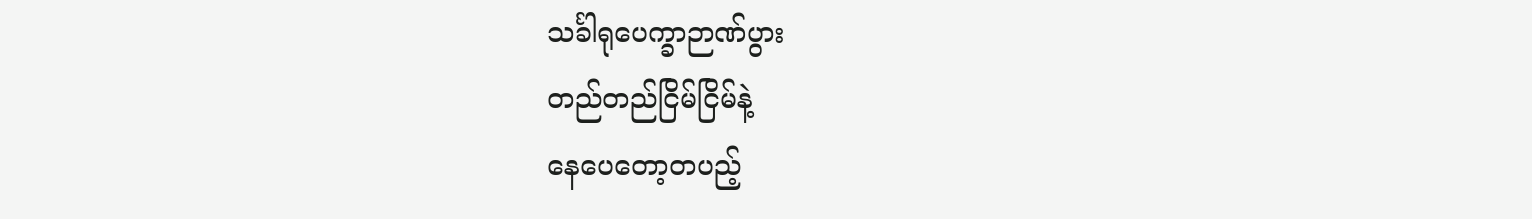သင်္ခါရုပေက္ခာဉာဏ်ပွား
တည်တည်ငြိမ်ငြိမ်နဲ့
နေပေတော့တပည့်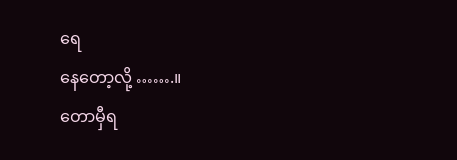ရေ
နေတော့လို့ …….။
တောမှီရ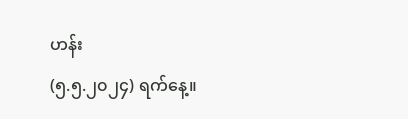ဟန်း
(၅.၅.၂၀၂၄) ရက်နေ့။